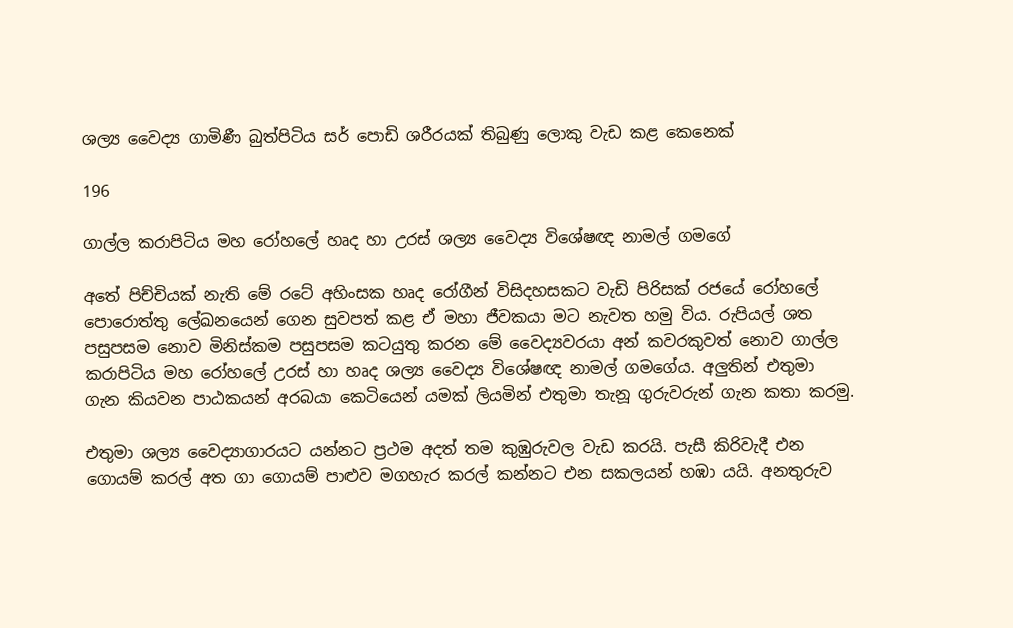ශල්‍ය වෛද්‍ය ගාමිණී බුත්පිටිය සර් පොඩි ශරීරයක් තිබුණු ලොකු වැඩ කළ කෙනෙක්

196

ගාල්ල කරාපිටිය මහ රෝහලේ හෘද හා උරස් ශල්‍ය වෛද්‍ය විශේෂඥ නාමල් ගමගේ

අතේ පිච්චියක් නැති මේ රටේ අහිංසක හෘද රෝගීන් විසිදහසකට වැඩි පිරිසක් රජයේ රෝහලේ පොරොත්තු ලේඛනයෙන් ගෙන සුවපත් කළ ඒ මහා ජීවකයා මට නැවත හමු විය. රුපියල් ශත පසුපසම නොව මිනිස්කම පසුපසම කටයුතු කරන මේ වෛද්‍යවරයා අන් කවරකුවත් නොව ගාල්ල කරාපිටිය මහ රෝහලේ උරස් හා හෘද ශල්‍ය වෛද්‍ය විශේෂඥ නාමල් ගමගේය. අලුතින් එතුමා ගැන කියවන පාඨකයන් අරබයා කෙටියෙන් යමක් ලියමින් එතුමා තැනූ ගුරුවරුන් ගැන කතා කරමු.

එතුමා ශල්‍ය වෛද්‍යාගාරයට යන්නට ප්‍රථම අදත් තම කුඹුරුවල වැඩ කරයි. පැසී කිරිවැදී එන ගොයම් කරල් අත ගා ගොයම් පාළුව මගහැර කරල් කන්නට එන සකලයන් හඹා යයි. අනතුරුව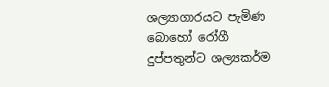ශල්‍යාගාරයට පැමිණ බොහෝ රෝගී දුප්පතුන්ට ශල්‍යකර්ම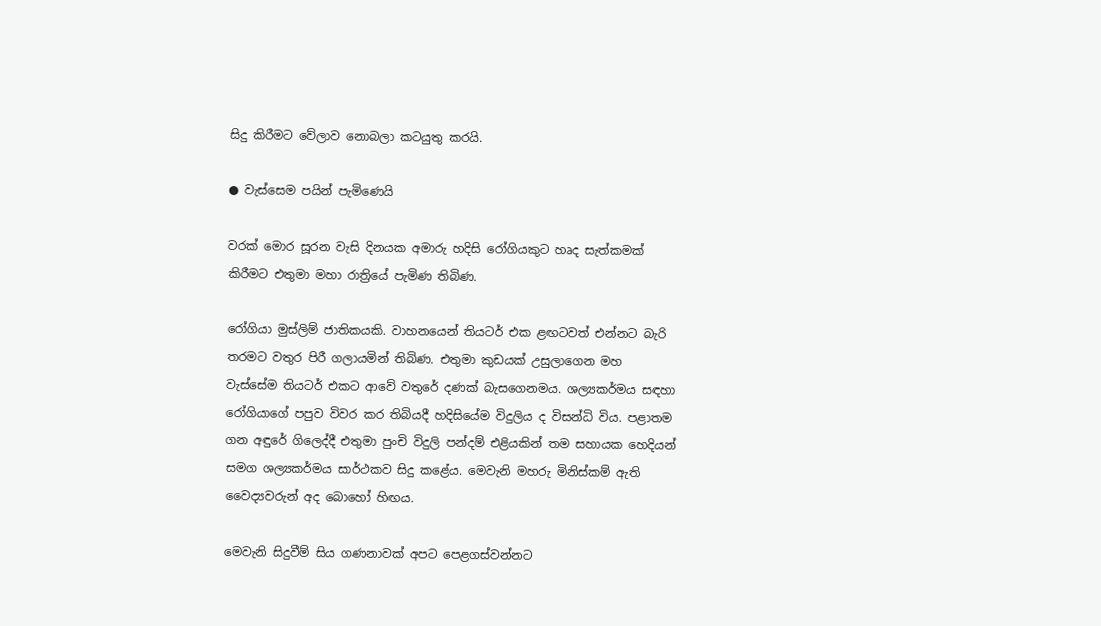සිදු කිරීමට වේලාව නොබලා කටයුතු කරයි.

● වැස්සෙම පයින් පැමිණෙයි

වරක් මොර සූරන වැසි දිනයක අමාරු හදිසි රෝගියකුට හෘද සැත්කමක් කිරීමට එතුමා මහා රාත්‍රියේ පැමිණ තිබිණ.

රෝගියා මුස්ලිම් ජාතිකයකි. වාහනයෙන් තියටර් එක ළඟටවත් එන්නට බැරි තරමට වතුර පිරී ගලායමින් තිබිණ. එතුමා කුඩයක් උසුලාගෙන මහ වැස්සේම තියටර් එකට ආවේ වතුරේ දණක් බැසගෙනමය. ශල්‍යකර්මය සඳහා රෝගියාගේ පපුව විවර කර තිබියදී හදිසියේම විදුලිය ද විසන්ධි විය. පළාතම ගන අඳුරේ ගිලෙද්දී එතුමා පුංචි විදුලි පන්දම් එළියකින් තම සහායක හෙදියන් සමග ශල්‍යකර්මය සාර්ථකව සිදු කළේය. මෙවැනි මහරු මිනිස්කම් ඇති වෛද්‍යවරුන් අද බොහෝ හිඟය.

මෙවැනි සිදුවීම් සිය ගණනාවක් අපට පෙළගස්වන්නට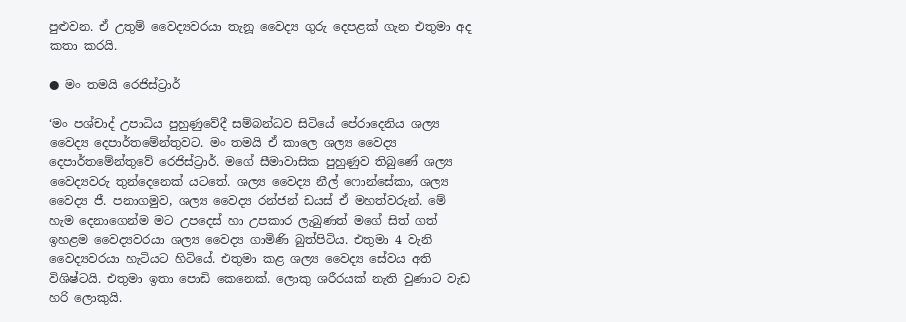පුළුවන. ඒ උතුම් වෛද්‍යවරයා තැනූ වෛද්‍ය ගුරු දෙපළක් ගැන එතුමා අද කතා කරයි.

● මං තමයි රෙජිස්ට්‍රාර්

‘මං පශ්චාද් උපාධිය පුහුණුවේදී සම්බන්ධව සිටියේ පේරාදෙනිය ශල්‍ය වෛද්‍ය දෙපාර්තමේන්තුවට. මං තමයි ඒ කාලෙ ශල්‍ය වෛද්‍ය දෙපාර්තමේන්තුවේ රෙජිස්ට්‍රාර්. මගේ සීමාවාසික පුහුණුව තිබුණේ ශල්‍ය වෛද්‍යවරු තුන්දෙනෙක් යටතේ. ශල්‍ය වෛද්‍ය නීල් ෆොන්සේකා, ශල්‍ය වෛද්‍ය ජී. පනාගමුව, ශල්‍ය වෛද්‍ය රන්ජන් ඩයස් ඒ මහත්වරුන්. මේ හැම දෙනාගෙන්ම මට උපදෙස් හා උපකාර ලැබුණත් මගේ සිත් ගත් ඉහළම වෛද්‍යවරයා ශල්‍ය වෛද්‍ය ගාමිණි බුත්පිටිය. එතුමා 4 වැනි වෛද්‍යවරයා හැටියට හිටියේ. එතුමා කළ ශල්‍ය වෛද්‍ය සේවය අති විශිෂ්ටයි. එතුමා ඉතා පොඩි කෙනෙක්. ලොකු ශරීරයක් නැති වුණාට වැඩ හරි ලොකුයි.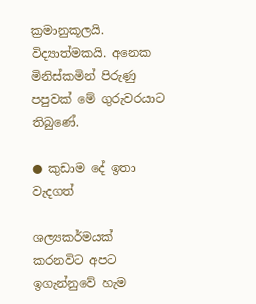ක්‍රමානුකූලයි. විද්‍යාත්මකයි. අනෙක මිනිස්කමින් පිරුණු පපුවක් මේ ගුරුවරයාට තිබුණේ.

● කුඩාම දේ ඉතා වැදගත්

ශල්‍යකර්මයක් කරනවිට අපට ඉගැන්නුවේ හැම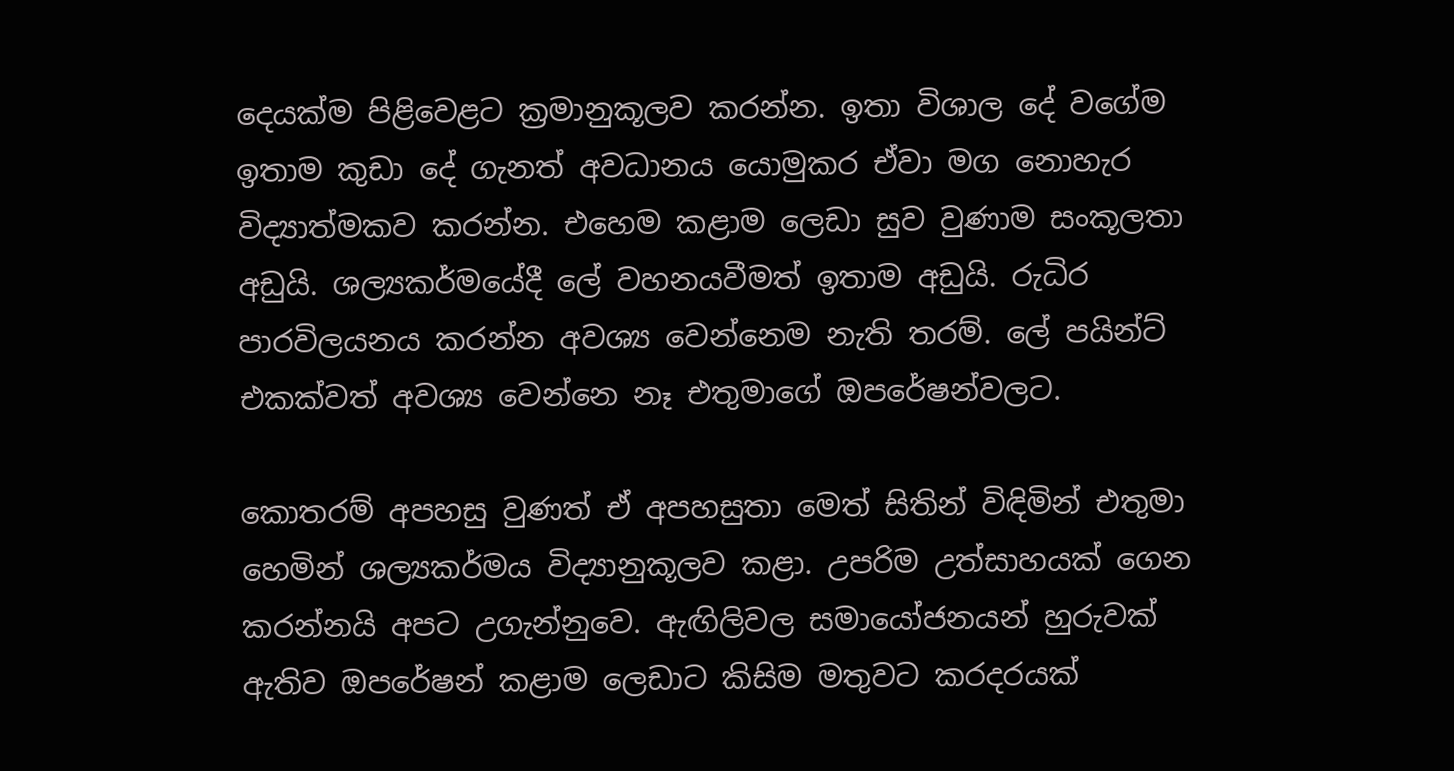දෙයක්ම පිළිවෙළට ක්‍රමානුකූලව කරන්න. ඉතා විශාල දේ වගේම ඉතාම කුඩා දේ ගැනත් අවධානය යොමුකර ඒවා මග නොහැර විද්‍යාත්මකව කරන්න. එහෙම කළාම ලෙඩා සුව වුණාම සංකූලතා අඩුයි. ශල්‍යකර්මයේදී ලේ වහනයවීමත් ඉතාම අඩුයි. රුධිර පාරවිලයනය කරන්න අවශ්‍ය වෙන්නෙම නැති තරම්. ලේ පයින්ට් එකක්වත් අවශ්‍ය වෙන්නෙ නෑ එතුමාගේ ඔපරේෂන්වලට.

කොතරම් අපහසු වුණත් ඒ අපහසුතා මෙත් සිතින් විඳිමින් එතුමා හෙමින් ශල්‍යකර්මය විද්‍යානුකූලව කළා. උපරිම උත්සාහයක් ගෙන කරන්නයි අපට උගැන්නුවෙ. ඇඟිලිවල සමායෝජනයන් හුරුවක් ඇතිව ඔපරේෂන් කළාම ලෙඩාට කිසිම මතුවට කරදරයක්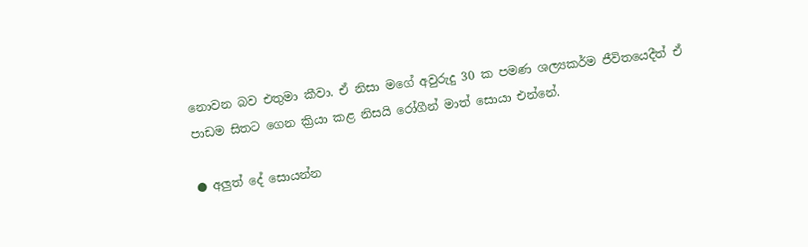නොවන බව එතුමා කීවා. ඒ නිසා මගේ අවුරුදු 30 ක පමණ ශල්‍යකර්ම ජීවිතයෙදීත් ඒ පාඩම සිතට ගෙන ක්‍රියා කළ නිසයි රෝගීන් මාත් සොයා එන්නේ.

● අලුත් දේ සොයන්න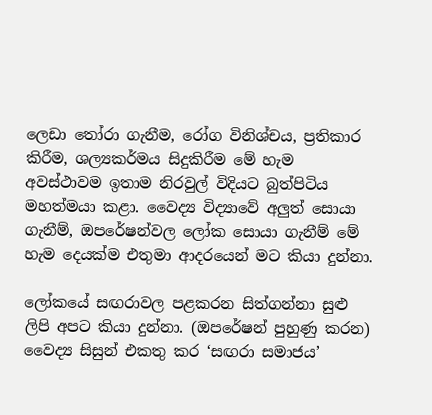ලෙඩා තෝරා ගැනීම, රෝග විනිශ්චය, ප්‍රතිකාර කිරීම, ශල්‍යකර්මය සිදුකිරීම මේ හැම අවස්ථාවම ඉතාම නිරවුල් විදියට බුත්පිටිය මහත්මයා කළා. වෛද්‍ය විද්‍යාවේ අලුත් සොයා ගැනීම්, ඔපරේෂන්වල ලෝක සොයා ගැනීම් මේ හැම දෙයක්ම එතුමා ආදරයෙන් මට කියා දුන්නා.

ලෝකයේ සඟරාවල පළකරන සිත්ගන්නා සුළු ලිපි අපට කියා දුන්නා. (ඔපරේෂන් පුහුණු කරන) වෛද්‍ය සිසුන් එකතු කර ‘සඟරා සමාජය’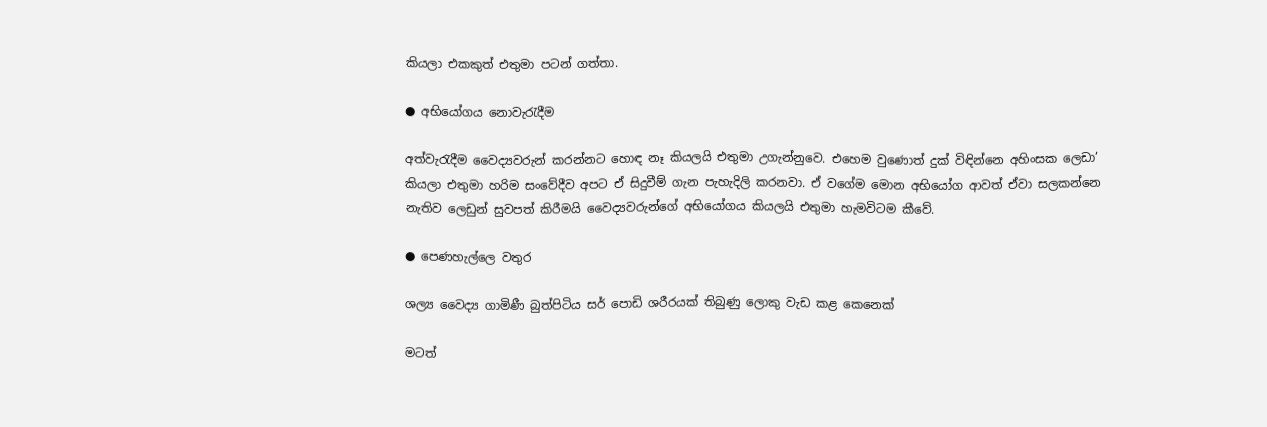කියලා එකකුත් එතුමා පටන් ගත්තා.

● අභියෝගය නොවැරැදීම

අත්වැරැදීම වෛද්‍යවරුන් කරන්නට හොඳ නෑ කියලයි එතුමා උගැන්නුවෙ. එහෙම වුණොත් දුක් විඳින්නෙ අහිංසක ලෙඩා’ කියලා එතුමා හරිම සංවේදීව අපට ඒ සිදුවීම් ගැන පැහැදිලි කරනවා. ඒ වගේම මොන අභියෝග ආවත් ඒවා සලකන්නෙ නැතිව ලෙඩුන් සුවපත් කිරීමයි වෛද්‍යවරුන්ගේ අභියෝගය කියලයි එතුමා හැමවිටම කීවේ.

● පෙණහැල්ලෙ වතුර

ශල්‍ය වෛද්‍ය ගාමිණී බුත්පිටිය සර් පොඩි ශරීරයක් තිබුණු ලොකු වැඩ කළ කෙනෙක්

මටත්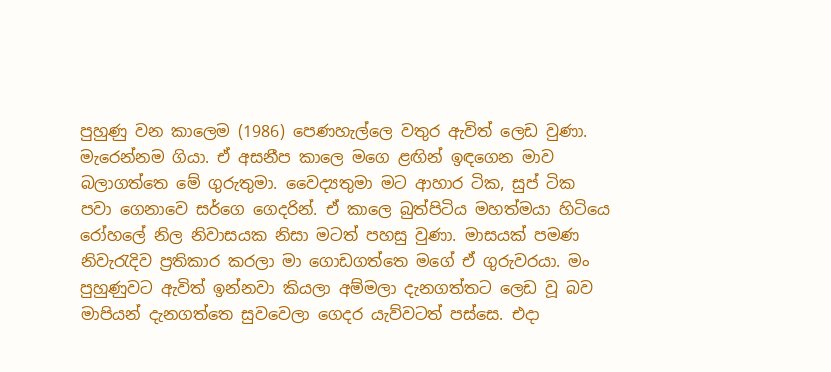පුහුණු වන කාලෙම (1986) පෙණහැල්ලෙ වතුර ඇවිත් ලෙඩ වුණා. මැරෙන්නම ගියා. ඒ අසනීප කාලෙ මගෙ ළඟින් ඉඳගෙන මාව බලාගත්තෙ මේ ගුරුතුමා. වෛද්‍යතුමා මට ආහාර ටික, සුප් ටික පවා ගෙනාවෙ සර්ගෙ ගෙදරින්. ඒ කාලෙ බුත්පිටිය මහත්මයා හිටියෙ රෝහලේ නිල නිවාසයක නිසා මටත් පහසු වුණා. මාසයක් පමණ නිවැරැදිව ප්‍රතිකාර කරලා මා ගොඩගත්තෙ මගේ ඒ ගුරුවරයා. මං පුහුණුවට ඇවිත් ඉන්නවා කියලා අම්මලා දැනගත්තට ලෙඩ වූ බව මාපියන් දැනගත්තෙ සුවවෙලා ගෙදර යැව්වටත් පස්සෙ. එදා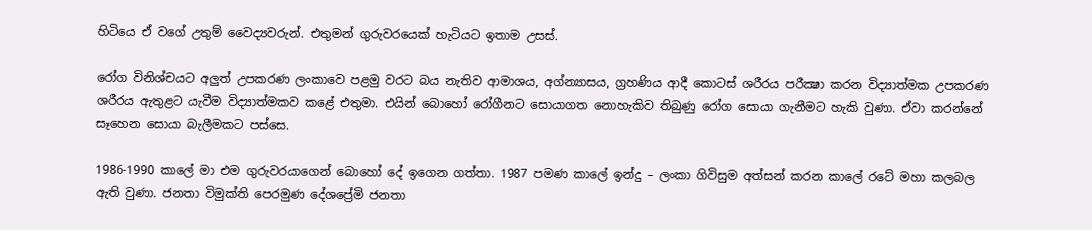හිටියෙ ඒ වගේ උතුම් වෛද්‍යවරුන්. එතුමන් ගුරුවරයෙක් හැටියට ඉතාම උසස්.

රෝග විනිශ්චයට අලුත් උපකරණ ලංකාවෙ පළමු වරට බය නැතිව ආමාශය, අග්න්‍යාසය, ග්‍රහණිය ආදී කොටස් ශරීරය පරීක්‍ෂා කරන විද්‍යාත්මක උපකරණ ශරීරය ඇතුළට යැවීම විද්‍යාත්මකව කළේ එතුමා. එයින් බොහෝ රෝගීනට සොයාගත නොහැකිව තිබුණු රෝග සොයා ගැනීමට හැකි වුණා. ඒවා කරන්නේ සෑහෙන සොයා බැලීමකට පස්සෙ.

1986-1990 කාලේ මා එම ගුරුවරයාගෙන් බොහෝ දේ ඉගෙන ගත්තා. 1987 පමණ කාලේ ඉන්දු – ලංකා ගිවිසුම අත්සන් කරන කාලේ රටේ මහා කලබල ඇති වුණා. ජනතා විමුක්ති පෙරමුණ දේශප්‍රේමි ජනතා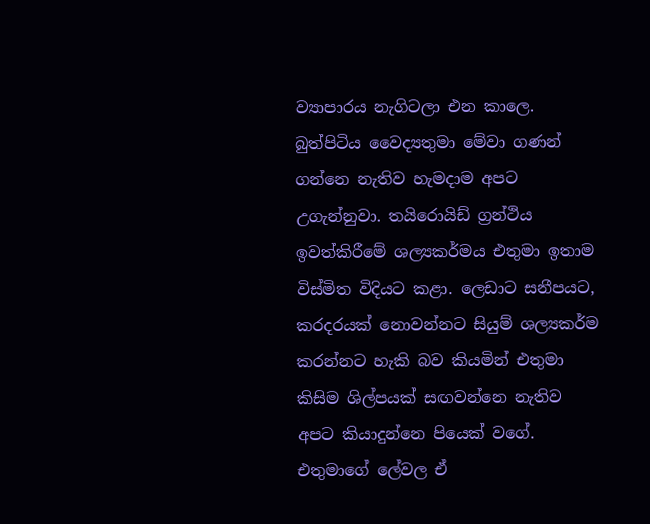ව්‍යාපාරය නැගිටලා එන කාලෙ. බුත්පිටිය වෛද්‍යතුමා මේවා ගණන් ගන්නෙ නැතිව හැමදාම අපට උගැන්නුවා. තයිරොයිඩ් ග්‍රන්ථිය ඉවත්කිරීමේ ශල්‍යකර්මය එතුමා ඉතාම විස්මිත විදියට කළා. ලෙඩාට සනීපයට, කරදරයක් නොවන්නට සියුම් ශල්‍යකර්ම කරන්නට හැකි බව කියමින් එතුමා කිසිම ශිල්පයක් සඟවන්නෙ නැතිව අපට කියාදුන්නෙ පියෙක් වගේ. එතුමාගේ ලේවල ඒ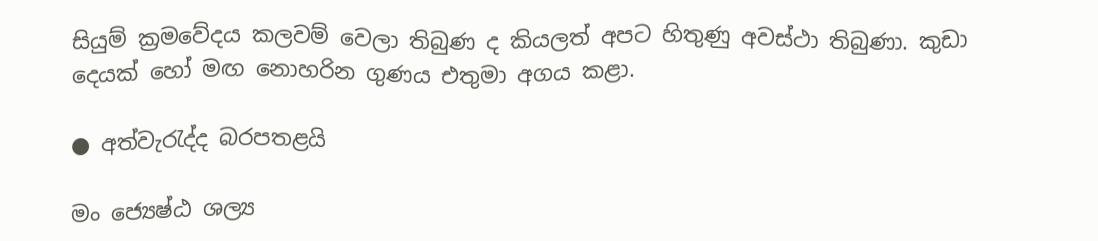සියුම් ක්‍රමවේදය කලවම් වෙලා තිබුණ ද කියලත් අපට හිතුණු අවස්ථා තිබුණා. කුඩා දෙයක් හෝ මඟ නොහරින ගුණය එතුමා අගය කළා.

● අත්වැරැද්ද බරපතළයි

මං ජ්‍යෙෂ්ඨ ශල්‍ය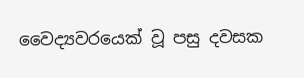වෛද්‍යවරයෙක් වූ පසු දවසක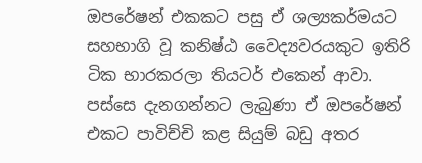ඔපරේෂන් එකකට පසු ඒ ශල්‍යකර්මයට සහභාගි වූ කනිෂ්ඨ වෛද්‍යවරයකුට ඉතිරි ටික භාරකරලා තියටර් එකෙන් ආවා. පස්සෙ දැනගන්නට ලැබුණා ඒ ඔපරේෂන් එකට පාවිච්චි කළ සියුම් බඩු අතර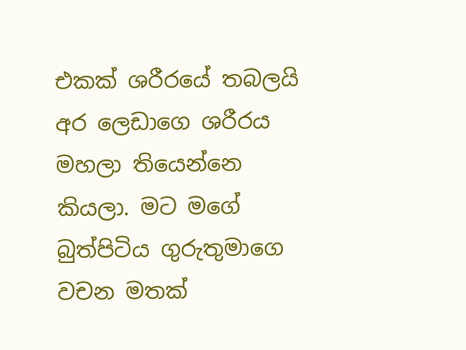එකක් ශරීරයේ තබලයි අර ලෙඩාගෙ ශරීරය මහලා තියෙන්නෙ කියලා. මට මගේ බුත්පිටිය ගුරුතුමාගෙ වචන මතක්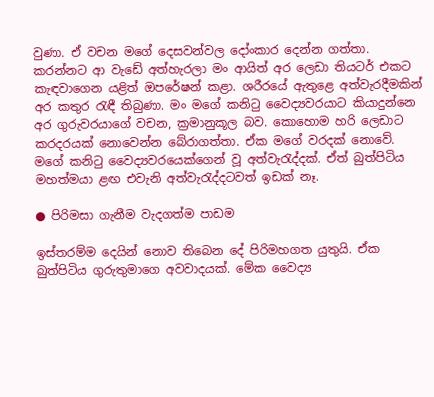වුණා. ඒ වචන මගේ දෙසවන්වල දෝංකාර දෙන්න ගත්තා. කරන්නට ආ වැඩේ අත්හැරලා මං ආයිත් අර ලෙඩා තියටර් එකට කැඳවාගෙන යළිත් ඔපරේෂන් කළා. ශරීරයේ ඇතුළෙ අත්වැරදීමකින් අර කතුර රැඳී තිබුණා. මං මගේ කනිටු වෛද්‍යවරයාට කියාදුන්නෙ අර ගුරුවරයාගේ වචන, ක්‍රමානුකූල බව. කොහොම හරි ලෙඩාට කරදරයක් නොවෙන්න බේරාගත්තා. ඒක මගේ වරදක් නොවේ. මගේ කනිටු වෛද්‍යවරයෙක්ගෙන් වූ අත්වැරැද්දක්. ඒත් බුත්පිටිය මහත්මයා ළඟ එවැනි අත්වැරැද්දටවත් ඉඩක් නෑ.

● පිරිමසා ගැනීම වැදගත්ම පාඩම

ඉස්තරම්ම දෙයින් නොව තිබෙන දේ පිරිමහගත යුතුයි. ඒක බුත්පිටිය ගුරුතුමාගෙ අවවාදයක්. මේක වෛද්‍ය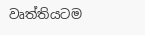වෘත්තියටම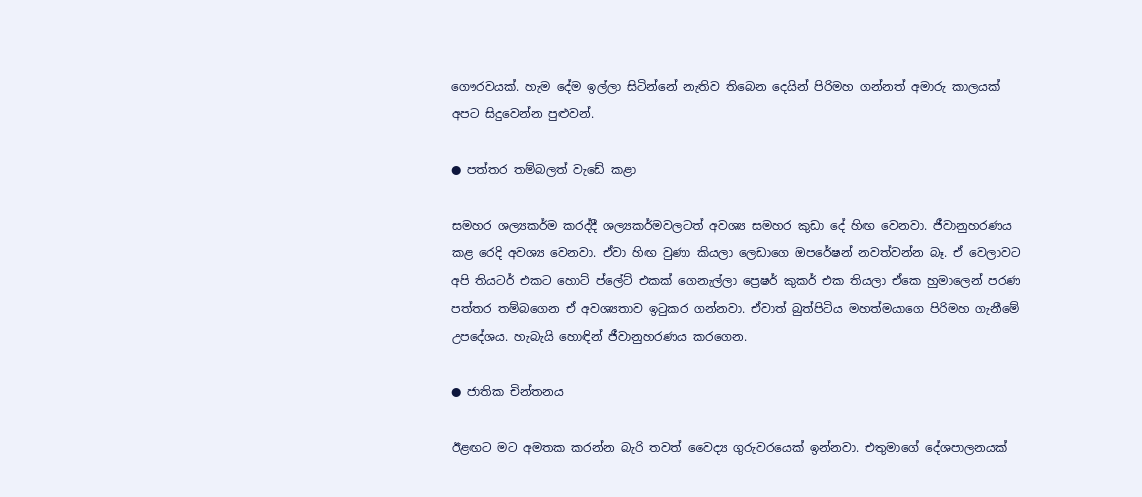ගෞරවයක්. හැම දේම ඉල්ලා සිටින්නේ නැතිව තිබෙන දෙයින් පිරිමහ ගන්නත් අමාරු කාලයක් අපට සිදුවෙන්න පුළුවන්.

● පත්තර තම්බලත් වැඩේ කළා

සමහර ශල්‍යකර්ම කරද්දී ශල්‍යකර්මවලටත් අවශ්‍ය සමහර කුඩා දේ හිඟ වෙනවා. ජීවානුහරණය කළ රෙදි අවශ්‍ය වෙනවා. ඒවා හිඟ වුණා කියලා ලෙඩාගෙ ඔපරේෂන් නවත්වන්න බෑ. ඒ වෙලාවට අපි තියටර් එකට හොට් ප්ලේට් එකක් ගෙනැල්ලා ප්‍රෙෂර් කුකර් එක තියලා ඒකෙ හුමාලෙන් පරණ පත්තර තම්බගෙන ඒ අවශ්‍යතාව ඉටුකර ගන්නවා. ඒවාත් බුත්පිටිය මහත්මයාගෙ පිරිමහ ගැනීමේ උපදේශය. හැබැයි හොඳින් ජීවානුහරණය කරගෙන.

● ජාතික චින්තනය

ඊළඟට මට අමතක කරන්න බැරි තවත් වෛද්‍ය ගුරුවරයෙක් ඉන්නවා. එතුමාගේ දේශපාලනයක්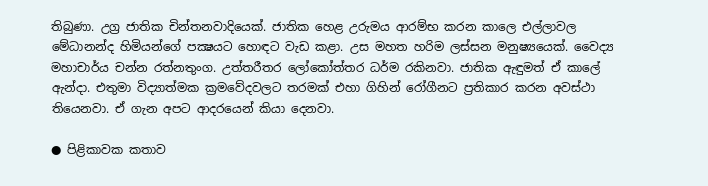තිබුණා. උග්‍ර ජාතික චින්තනවාදියෙක්. ජාතික හෙළ උරුමය ආරම්භ කරන කාලෙ එල්ලාවල මේධානන්ද හිමියන්ගේ පක්‍ෂයට හොඳට වැඩ කළා. උස මහත හරිම ලස්සන මනුෂ්‍යයෙක්. වෛද්‍ය මහාචාර්ය චන්න රත්නතුංග. උත්තරීතර ලෝකෝත්තර ධර්ම රකිනවා. ජාතික ඇඳුමත් ඒ කාලේ ඇන්දා. එතුමා විද්‍යාත්මක ක්‍රමවේදවලට තරමක් එහා ගිහින් රෝගීනට ප්‍රතිකාර කරන අවස්ථා තියෙනවා. ඒ ගැන අපට ආදරයෙන් කියා දෙනවා.

● පිළිකාවක කතාව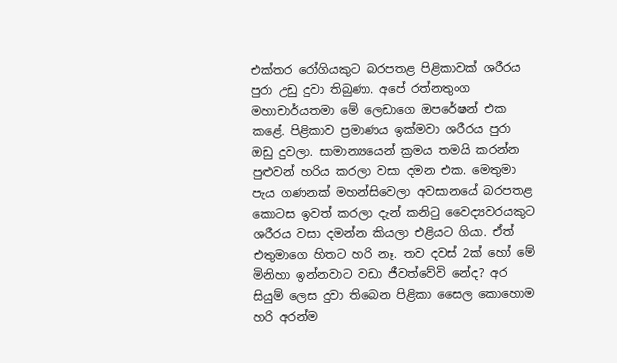එක්තර රෝගියකුට බරපතළ පිළිකාවක් ශරීරය පුරා උඩු දුවා තිබුණා. අපේ රත්නතුංග මහාචාර්යතමා මේ ලෙඩාගෙ ඔපරේෂන් එක කළේ. පිළිකාව ප්‍රමාණය ඉක්මවා ශරීරය පුරා ඔඩු දුවලා. සාමාන්‍යයෙන් ක්‍රමය තමයි කරන්න පුළුවන් හරිය කරලා වසා දමන එක. මෙතුමා පැය ගණනක් මහන්සිවෙලා අවසානයේ බරපතළ කොටස ඉවත් කරලා දැන් කනිටු වෛද්‍යවරයකුට ශරීරය වසා දමන්න කියලා එළියට ගියා. ඒත් එතුමාගෙ හිතට හරි නෑ. තව දවස් 2ක් හෝ මේ මිනිහා ඉන්නවාට වඩා ජීවත්වේවි නේද? අර සියුම් ලෙස දුවා තිබෙන පිළිකා සෛල කොහොම හරි අරන්ම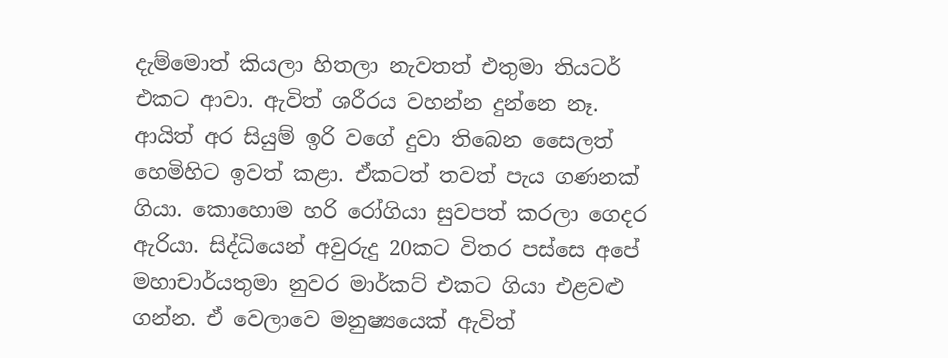දැම්මොත් කියලා හිතලා නැවතත් එතුමා තියටර් එකට ආවා. ඇවිත් ශරීරය වහන්න දුන්නෙ නෑ. ආයිත් අර සියුම් ඉරි වගේ දුවා තිබෙන සෛලත් හෙමිහිට ඉවත් කළා. ඒකටත් තවත් පැය ගණනක් ගියා. කොහොම හරි රෝගියා සුවපත් කරලා ගෙදර ඇරියා. සිද්ධියෙන් අවුරුදු 20කට විතර පස්සෙ අපේ මහාචාර්යතුමා නුවර මාර්කට් එකට ගියා එළවළු ගන්න. ඒ වෙලාවෙ මනුෂ්‍යයෙක් ඇවිත්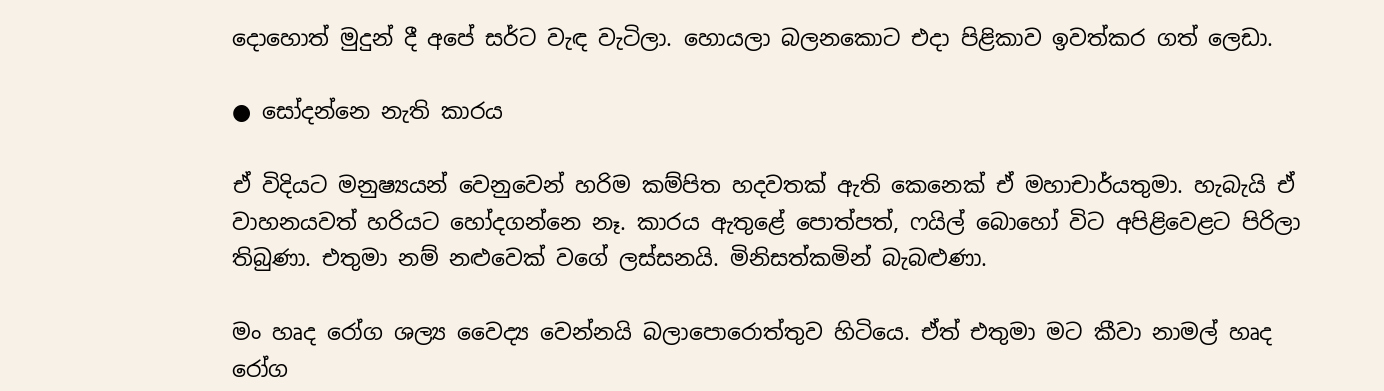දොහොත් මුදුන් දී අපේ සර්ට වැඳ වැටිලා. හොයලා බලනකොට එදා පිළිකාව ඉවත්කර ගත් ලෙඩා.

● සෝදන්නෙ නැති කාරය

ඒ විදියට මනුෂ්‍යයන් වෙනුවෙන් හරිම කම්පිත හදවතක් ඇති කෙනෙක් ඒ මහාචාර්යතුමා. හැබැයි ඒ වාහනයවත් හරියට හෝදගන්නෙ නෑ. කාරය ඇතුළේ පොත්පත්, ෆයිල් බොහෝ විට අපිළිවෙළට පිරිලා තිබුණා. එතුමා නම් නළුවෙක් වගේ ලස්සනයි. මිනිසත්කමින් බැබළුණා.

මං හෘද රෝග ශල්‍ය වෛද්‍ය වෙන්නයි බලාපොරොත්තුව හිටියෙ. ඒත් එතුමා මට කීවා නාමල් හෘද රෝග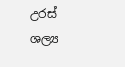උරස් ශල්‍ය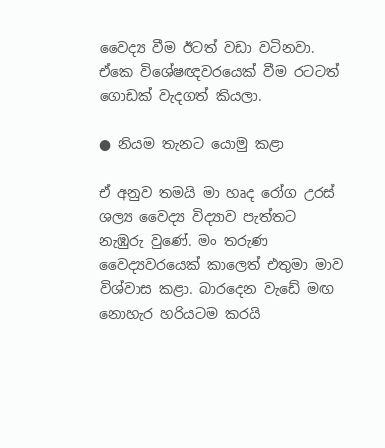වෛද්‍ය වීම ඊටත් වඩා වටිනවා. ඒකෙ විශේෂඥවරයෙක් වීම රටටත් ගොඩක් වැදගත් කියලා.

● නියම තැනට යොමු කළා

ඒ අනුව තමයි මා හෘද රෝග උරස් ශල්‍ය වෛද්‍ය විද්‍යාව පැත්තට නැඹුරු වුණේ. මං තරුණ වෛද්‍යවරයෙක් කාලෙත් එතුමා මාව විශ්වාස කළා. බාරදෙන වැඩේ මඟ නොහැර හරියටම කරයි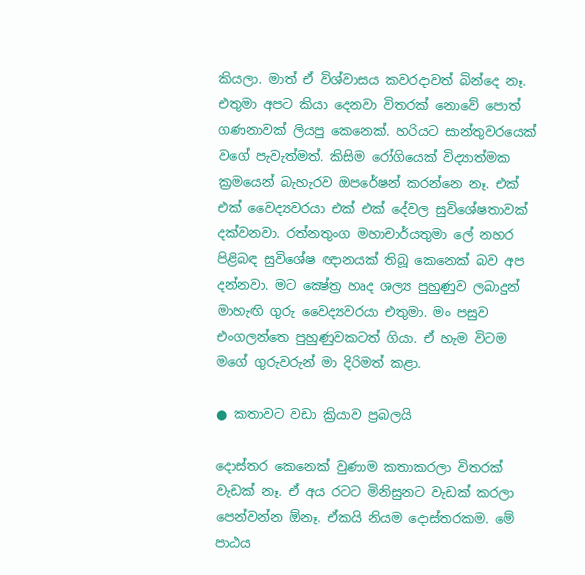කියලා. මාත් ඒ විශ්වාසය කවරදාවත් බින්දෙ නෑ. එතුමා අපට කියා දෙනවා විතරක් නොවේ පොත් ගණනාවක් ලියපු කෙනෙක්. හරියට සාන්තුවරයෙක් වගේ පැවැත්මත්. කිසිම රෝගියෙක් විද්‍යාත්මක ක්‍රමයෙන් බැහැරව ඔපරේෂන් කරන්නෙ නෑ. එක් එක් වෛද්‍යවරයා එක් එක් දේවල සුවිශේෂතාවක් දක්වනවා. රත්නතුංග මහාචාර්යතුමා ලේ නහර පිළිබඳ සුවිශේෂ ඥානයක් තිබූ කෙනෙක් බව අප දන්නවා. මට ක්‍ෂේත්‍ර හෘද ශල්‍ය පුහුණුව ලබාදුන් මාහැඟි ගුරු වෛද්‍යවරයා එතුමා. මං පසුව එංගලන්තෙ පුහුණුවකටත් ගියා. ඒ හැම විටම මගේ ගුරුවරුන් මා දිරිමත් කළා.

● කතාවට වඩා ක්‍රියාව ප්‍රබලයි

දොස්තර කෙනෙක් වුණාම කතාකරලා විතරක් වැඩක් නෑ. ඒ අය රටට මිනිසුනට වැඩක් කරලා පෙන්වන්න ඕනෑ. ඒකයි නියම දොස්තරකම. මේ පාඨය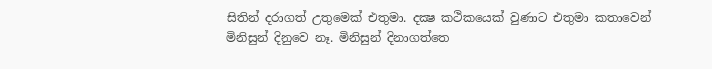සිතින් දරාගත් උතුමෙක් එතුමා. දක්‍ෂ කථිකයෙක් වුණාට එතුමා කතාවෙන් මිනිසුන් දිනුවෙ නෑ. මිනිසුන් දිනාගත්තෙ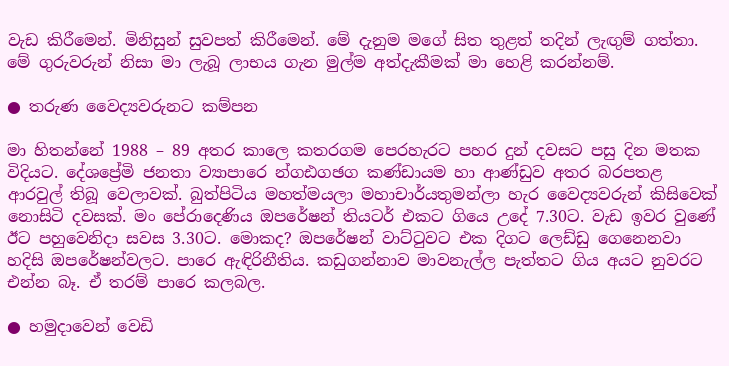වැඩ කිරීමෙන්. මිනිසුන් සුවපත් කිරීමෙන්. මේ දැනුම මගේ සිත තුළත් තදින් ලැඟුම් ගත්තා. මේ ගුරුවරුන් නිසා මා ලැබූ ලාභය ගැන මුල්ම අත්දැකීමක් මා හෙළි කරන්නම්.

● තරුණ වෛද්‍යවරුනට කම්පන

මා හිතන්නේ 1988 – 89 අතර කාලෙ කතරගම පෙරහැරට පහර දුන් දවසට පසු දින මතක විදියට. දේශප්‍රේමි ජනතා ව්‍යාපාරෙ න්‍ගඪගඡග කණ්ඩායම හා ආණ්ඩුව අතර බරපතළ ආරවුල් තිබූ වෙලාවක්. බුත්පිටිය මහත්මයලා මහාචාර්යතුමන්ලා හැර වෛද්‍යවරුන් කිසිවෙක් නොසිටි දවසක්. මං පේරාදෙණිය ඔපරේෂන් තියටර් එකට ගියෙ උදේ 7.30ට. වැඩ ඉවර වුණේ ඊට පහුවෙනිදා සවස 3.30ට. මොකද? ඔපරේෂන් වාට්ටුවට එක දිගට ලෙඩ්ඩු ගෙනෙනවා හදිසි ඔපරේෂන්වලට. පාරෙ ඇඳිරිනීතිය. කඩුගන්නාව මාවනැල්ල පැත්තට ගිය අයට නුවරට එන්න බෑ. ඒ තරම් පාරෙ කලබල.

● හමුදාවෙන් වෙඩි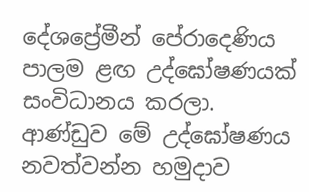දේශප්‍රේමීන් පේරාදෙණිය පාලම ළඟ උද්ඝෝෂණයක් සංවිධානය කරලා. ආණ්ඩුව මේ උද්ඝෝෂණය නවත්වන්න හමුදාව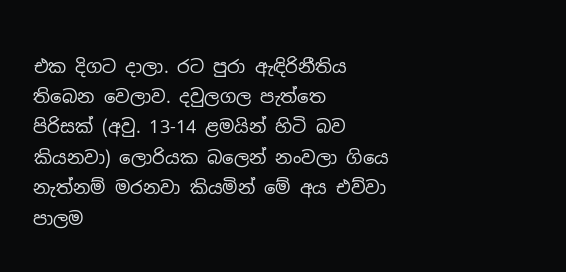එක දිගට දාලා. රට පුරා ඇඳිරිනීතිය තිබෙන වෙලාව. දවුලගල පැත්තෙ පිරිසක් (අවු. 13-14 ළමයින් හිටි බව කියනවා) ලොරියක බලෙන් නංවලා ගියෙ නැත්නම් මරනවා කියමින් මේ අය එව්වා පාලම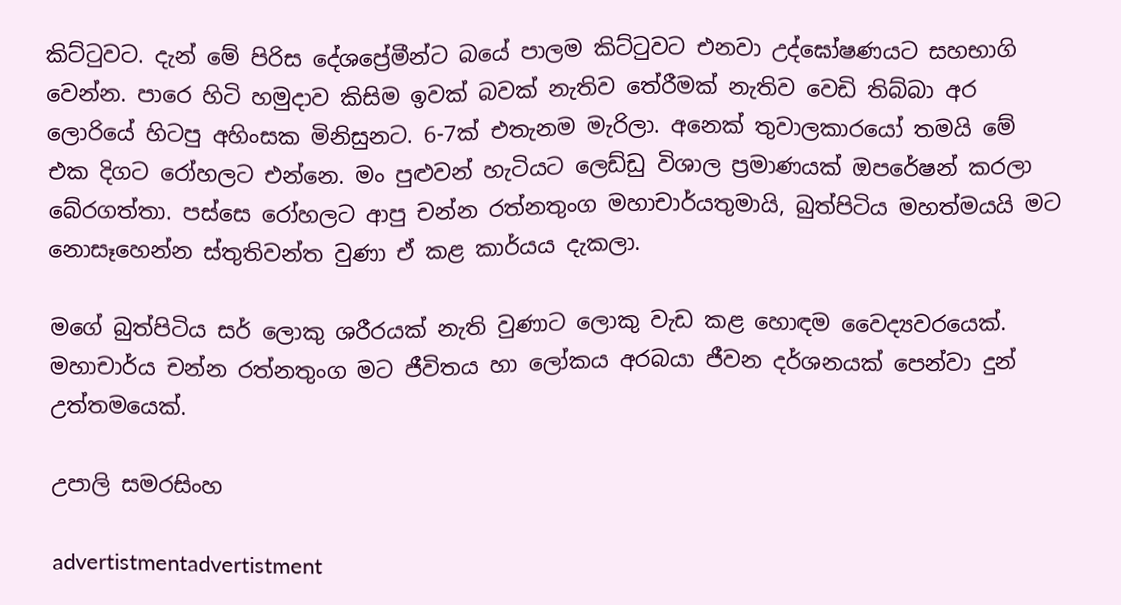කිට්ටුවට. දැන් මේ පිරිස දේශප්‍රේමීන්ට බයේ පාලම කිට්ටුවට එනවා උද්ඝෝෂණයට සහභාගි වෙන්න. පාරෙ හිටි හමුදාව කිසිම ඉවක් බවක් නැතිව තේරීමක් නැතිව වෙඩි තිබ්බා අර ලොරියේ හිටපු අහිංසක මිනිසුනට. 6-7ක් එතැනම මැරිලා. අනෙක් තුවාලකාරයෝ තමයි මේ එක දිගට රෝහලට එන්නෙ. මං පුළුවන් හැටියට ලෙඩ්ඩු විශාල ප්‍රමාණයක් ඔපරේෂන් කරලා බේරගත්තා. පස්සෙ රෝහලට ආපු චන්න රත්නතුංග මහාචාර්යතුමායි, බුත්පිටිය මහත්මයයි මට නොසෑහෙන්න ස්තුතිවන්ත වුණා ඒ කළ කාර්යය දැකලා.

මගේ බුත්පිටිය සර් ලොකු ශරීරයක් නැති වුණාට ලොකු වැඩ කළ හොඳම වෛද්‍යවරයෙක්. මහාචාර්ය චන්න රත්නතුංග මට ජීවිතය හා ලෝකය අරබයා ජීවන දර්ශනයක් පෙන්වා දුන් උත්තමයෙක්.

උපාලි සමරසිංහ

advertistmentadvertistment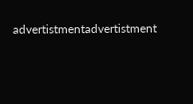advertistmentadvertistment